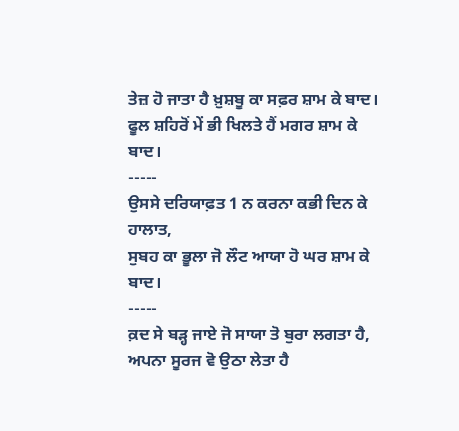ਤੇਜ਼ ਹੋ ਜਾਤਾ ਹੈ ਖ਼ੁਸ਼ਬੂ ਕਾ ਸਫ਼ਰ ਸ਼ਾਮ ਕੇ ਬਾਦ।
ਫੂਲ ਸ਼ਹਿਰੋਂ ਮੇਂ ਭੀ ਖਿਲਤੇ ਹੈਂ ਮਗਰ ਸ਼ਾਮ ਕੇ ਬਾਦ।
-----
ਉਸਸੇ ਦਰਿਯਾਫ਼ਤ 1 ਨ ਕਰਨਾ ਕਭੀ ਦਿਨ ਕੇ ਹਾਲਾਤ,
ਸੁਬਹ ਕਾ ਭੂਲਾ ਜੋ ਲੌਟ ਆਯਾ ਹੋ ਘਰ ਸ਼ਾਮ ਕੇ ਬਾਦ।
-----
ਕ਼ਦ ਸੇ ਬੜ੍ਹ ਜਾਏ ਜੋ ਸਾਯਾ ਤੋ ਬੁਰਾ ਲਗਤਾ ਹੈ,
ਅਪਨਾ ਸੂਰਜ ਵੋ ਉਠਾ ਲੇਤਾ ਹੈ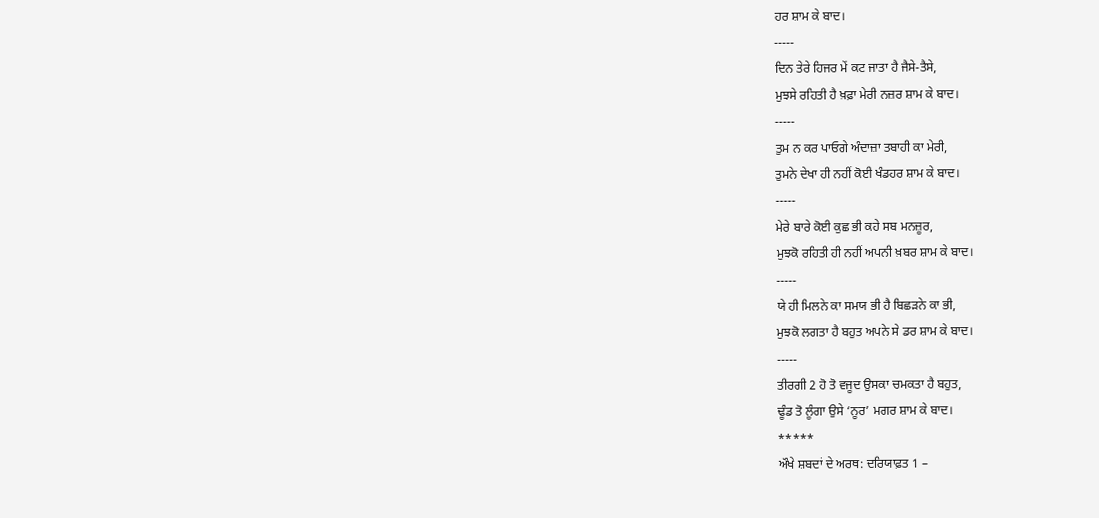ਹਰ ਸ਼ਾਮ ਕੇ ਬਾਦ।
-----
ਦਿਨ ਤੇਰੇ ਹਿਜਰ ਮੇਂ ਕਟ ਜਾਤਾ ਹੈ ਜੈਸੇ-ਤੈਸੇ,
ਮੁਝਸੇ ਰਹਿਤੀ ਹੈ ਖ਼ਫ਼ਾ ਮੇਰੀ ਨਜ਼ਰ ਸ਼ਾਮ ਕੇ ਬਾਦ।
-----
ਤੁਮ ਨ ਕਰ ਪਾਓਗੇ ਅੰਦਾਜ਼ਾ ਤਬਾਹੀ ਕਾ ਮੇਰੀ,
ਤੁਮਨੇ ਦੇਖਾ ਹੀ ਨਹੀਂ ਕੋਈ ਖੰਡਹਰ ਸ਼ਾਮ ਕੇ ਬਾਦ।
-----
ਮੇਰੇ ਬਾਰੇ ਕੋਈ ਕੁਛ ਭੀ ਕਹੇ ਸਬ ਮਨਜ਼ੂਰ,
ਮੁਝਕੋ ਰਹਿਤੀ ਹੀ ਨਹੀਂ ਅਪਨੀ ਖ਼ਬਰ ਸ਼ਾਮ ਕੇ ਬਾਦ।
-----
ਯੇ ਹੀ ਮਿਲਨੇ ਕਾ ਸਮਯ ਭੀ ਹੈ ਬਿਛੜਨੇ ਕਾ ਭੀ,
ਮੁਝਕੋ ਲਗਤਾ ਹੈ ਬਹੁਤ ਅਪਨੇ ਸੇ ਡਰ ਸ਼ਾਮ ਕੇ ਬਾਦ।
-----
ਤੀਰਗੀ 2 ਹੋ ਤੋ ਵਜੂਦ ਉਸਕਾ ਚਮਕਤਾ ਹੈ ਬਹੁਤ,
ਢੂੰਡ ਤੋ ਲੂੰਗਾ ਉਸੇ ‘ਨੂਰ’ ਮਗਰ ਸ਼ਾਮ ਕੇ ਬਾਦ।
*****
ਔਖੇ ਸ਼ਬਦਾਂ ਦੇ ਅਰਥ: ਦਰਿਯਾਫ਼ਤ 1 –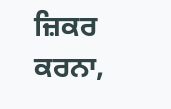ਜ਼ਿਕਰ ਕਰਨਾ,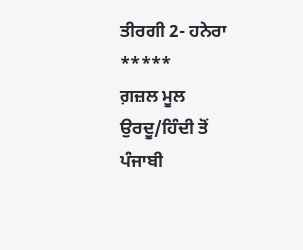ਤੀਰਗੀ 2- ਹਨੇਰਾ
*****
ਗ਼ਜ਼ਲ ਮੂਲ ਉਰਦੂ/ਹਿੰਦੀ ਤੋਂ ਪੰਜਾਬੀ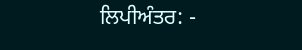ਲਿਪੀਅੰਤਰ: -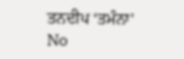ਤਨਦੀਪ ‘ਤਮੰਨਾ’
No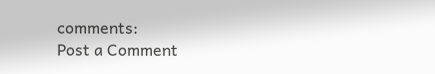comments:
Post a Comment